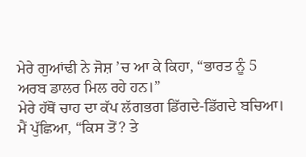ਮੇਰੇ ਗੁਆਂਢੀ ਨੇ ਜੋਸ਼ ’ਚ ਆ ਕੇ ਕਿਹਾ, “ਭਾਰਤ ਨੂੰ 5 ਅਰਬ ਡਾਲਰ ਮਿਲ ਰਹੇ ਹਨ।”
ਮੇਰੇ ਹੱਥੋਂ ਚਾਹ ਦਾ ਕੱਪ ਲੱਗਭਗ ਡਿੱਗਦੇ-ਡਿੱਗਦੇ ਬਚਿਆ।
ਮੈਂ ਪੁੱਛਿਆ, “ਕਿਸ ਤੋਂ? ਤੇ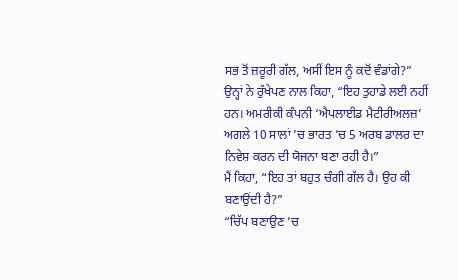ਸਭ ਤੋਂ ਜ਼ਰੂਰੀ ਗੱਲ, ਅਸੀਂ ਇਸ ਨੂੰ ਕਦੋਂ ਵੰਡਾਂਗੇ?”
ਉਨ੍ਹਾਂ ਨੇ ਰੁੱਖੇਪਣ ਨਾਲ ਕਿਹਾ, “ਇਹ ਤੁਹਾਡੇ ਲਈ ਨਹੀਂ ਹਨ। ਅਮਰੀਕੀ ਕੰਪਨੀ ‘ਐਪਲਾਈਡ ਮੈਟੀਰੀਅਲਜ਼’ ਅਗਲੇ 10 ਸਾਲਾਂ ’ਚ ਭਾਰਤ ’ਚ 5 ਅਰਬ ਡਾਲਰ ਦਾ ਨਿਵੇਸ਼ ਕਰਨ ਦੀ ਯੋਜਨਾ ਬਣਾ ਰਹੀ ਹੈ।”
ਮੈਂ ਕਿਹਾ, “ਇਹ ਤਾਂ ਬਹੁਤ ਚੰਗੀ ਗੱਲ ਹੈ। ਉਹ ਕੀ ਬਣਾਉਂਦੀ ਹੈ?”
“ਚਿੱਪ ਬਣਾਉਣ ’ਚ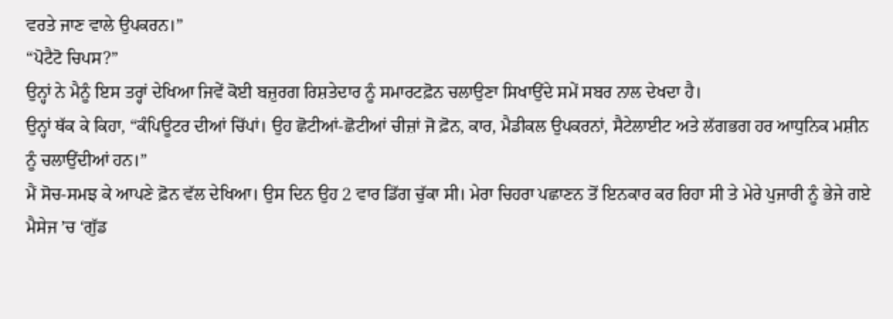ਵਰਤੇ ਜਾਣ ਵਾਲੇ ਉਪਕਰਨ।”
“ਪੋਟੈਟੋ ਚਿਪਸ?”
ਉਨ੍ਹਾਂ ਨੇ ਮੈਨੂੰ ਇਸ ਤਰ੍ਹਾਂ ਦੇਖਿਆ ਜਿਵੇਂ ਕੋਈ ਬਜ਼ੁਰਗ ਰਿਸ਼ਤੇਦਾਰ ਨੂੰ ਸਮਾਰਟਫ਼ੋਨ ਚਲਾਉਣਾ ਸਿਖਾਉਂਦੇ ਸਮੇਂ ਸਬਰ ਨਾਲ ਦੇਖਦਾ ਹੈ।
ਉਨ੍ਹਾਂ ਥੱਕ ਕੇ ਕਿਹਾ, “ਕੰਪਿਊਟਰ ਦੀਆਂ ਚਿੱਪਾਂ। ਉਹ ਛੋਟੀਆਂ-ਛੋਟੀਆਂ ਚੀਜ਼ਾਂ ਜੋ ਫ਼ੋਨ, ਕਾਰ, ਮੈਡੀਕਲ ਉਪਕਰਨਾਂ, ਸੈਟੇਲਾਈਟ ਅਤੇ ਲੱਗਭਗ ਹਰ ਆਧੁਨਿਕ ਮਸ਼ੀਨ ਨੂੰ ਚਲਾਉਂਦੀਆਂ ਹਨ।”
ਮੈਂ ਸੋਚ-ਸਮਝ ਕੇ ਆਪਣੇ ਫ਼ੋਨ ਵੱਲ ਦੇਖਿਆ। ਉਸ ਦਿਨ ਉਹ 2 ਵਾਰ ਡਿੱਗ ਚੁੱਕਾ ਸੀ। ਮੇਰਾ ਚਿਹਰਾ ਪਛਾਣਨ ਤੋਂ ਇਨਕਾਰ ਕਰ ਰਿਹਾ ਸੀ ਤੇ ਮੇਰੇ ਪੁਜਾਰੀ ਨੂੰ ਭੇਜੇ ਗਏ ਮੈਸੇਜ ’ਚ ‘ਗੁੱਡ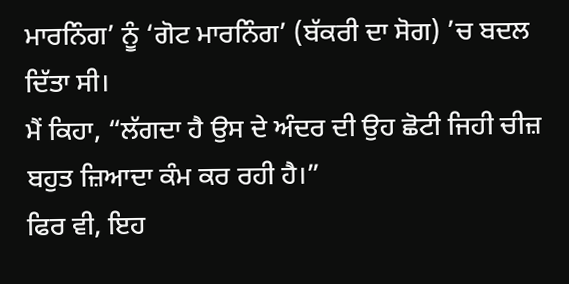ਮਾਰਨਿੰਗ’ ਨੂੰ ‘ਗੋਟ ਮਾਰਨਿੰਗ’ (ਬੱਕਰੀ ਦਾ ਸੋਗ) ’ਚ ਬਦਲ ਦਿੱਤਾ ਸੀ।
ਮੈਂ ਕਿਹਾ, “ਲੱਗਦਾ ਹੈ ਉਸ ਦੇ ਅੰਦਰ ਦੀ ਉਹ ਛੋਟੀ ਜਿਹੀ ਚੀਜ਼ ਬਹੁਤ ਜ਼ਿਆਦਾ ਕੰਮ ਕਰ ਰਹੀ ਹੈ।”
ਫਿਰ ਵੀ, ਇਹ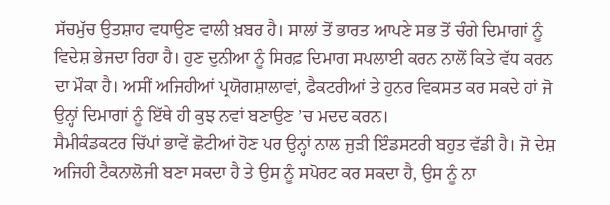ਸੱਚਮੁੱਚ ਉਤਸ਼ਾਹ ਵਧਾਉਣ ਵਾਲੀ ਖ਼ਬਰ ਹੈ। ਸਾਲਾਂ ਤੋਂ ਭਾਰਤ ਆਪਣੇ ਸਭ ਤੋਂ ਚੰਗੇ ਦਿਮਾਗਾਂ ਨੂੰ ਵਿਦੇਸ਼ ਭੇਜਦਾ ਰਿਹਾ ਹੈ। ਹੁਣ ਦੁਨੀਆ ਨੂੰ ਸਿਰਫ਼ ਦਿਮਾਗ ਸਪਲਾਈ ਕਰਨ ਨਾਲੋਂ ਕਿਤੇ ਵੱਧ ਕਰਨ ਦਾ ਮੌਕਾ ਹੈ। ਅਸੀਂ ਅਜਿਹੀਆਂ ਪ੍ਰਯੋਗਸ਼ਾਲਾਵਾਂ, ਫੈਕਟਰੀਆਂ ਤੇ ਹੁਨਰ ਵਿਕਸਤ ਕਰ ਸਕਦੇ ਹਾਂ ਜੋ ਉਨ੍ਹਾਂ ਦਿਮਾਗਾਂ ਨੂੰ ਇੱਥੇ ਹੀ ਕੁਝ ਨਵਾਂ ਬਣਾਉਣ ’ਚ ਮਦਦ ਕਰਨ।
ਸੈਮੀਕੰਡਕਟਰ ਚਿੱਪਾਂ ਭਾਵੇਂ ਛੋਟੀਆਂ ਹੋਣ ਪਰ ਉਨ੍ਹਾਂ ਨਾਲ ਜੁੜੀ ਇੰਡਸਟਰੀ ਬਹੁਤ ਵੱਡੀ ਹੈ। ਜੋ ਦੇਸ਼ ਅਜਿਹੀ ਟੈਕਨਾਲੋਜੀ ਬਣਾ ਸਕਦਾ ਹੈ ਤੇ ਉਸ ਨੂੰ ਸਪੋਰਟ ਕਰ ਸਕਦਾ ਹੈ, ਉਸ ਨੂੰ ਨਾ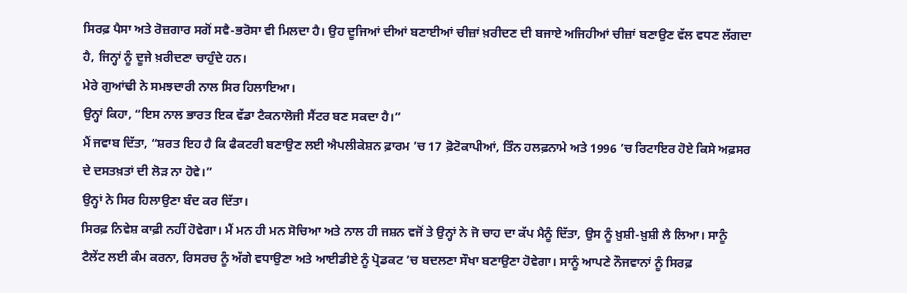ਸਿਰਫ਼ ਪੈਸਾ ਅਤੇ ਰੋਜ਼ਗਾਰ ਸਗੋਂ ਸਵੈ-ਭਰੋਸਾ ਵੀ ਮਿਲਦਾ ਹੈ। ਉਹ ਦੂਜਿਆਂ ਦੀਆਂ ਬਣਾਈਆਂ ਚੀਜ਼ਾਂ ਖ਼ਰੀਦਣ ਦੀ ਬਜਾਏ ਅਜਿਹੀਆਂ ਚੀਜ਼ਾਂ ਬਣਾਉਣ ਵੱਲ ਵਧਣ ਲੱਗਦਾ ਹੈ, ਜਿਨ੍ਹਾਂ ਨੂੰ ਦੂਜੇ ਖ਼ਰੀਦਣਾ ਚਾਹੁੰਦੇ ਹਨ।
ਮੇਰੇ ਗੁਆਂਢੀ ਨੇ ਸਮਝਦਾਰੀ ਨਾਲ ਸਿਰ ਹਿਲਾਇਆ।
ਉਨ੍ਹਾਂ ਕਿਹਾ, “ਇਸ ਨਾਲ ਭਾਰਤ ਇਕ ਵੱਡਾ ਟੈਕਨਾਲੋਜੀ ਸੈਂਟਰ ਬਣ ਸਕਦਾ ਹੈ।”
ਮੈਂ ਜਵਾਬ ਦਿੱਤਾ, “ਸ਼ਰਤ ਇਹ ਹੈ ਕਿ ਫੈਕਟਰੀ ਬਣਾਉਣ ਲਈ ਐਪਲੀਕੇਸ਼ਨ ਫ਼ਾਰਮ ’ਚ 17 ਫ਼ੋਟੋਕਾਪੀਆਂ, ਤਿੰਨ ਹਲਫ਼ਨਾਮੇ ਅਤੇ 1996 ’ਚ ਰਿਟਾਇਰ ਹੋਏ ਕਿਸੇ ਅਫ਼ਸਰ ਦੇ ਦਸਤਖ਼ਤਾਂ ਦੀ ਲੋੜ ਨਾ ਹੋਵੇ।”
ਉਨ੍ਹਾਂ ਨੇ ਸਿਰ ਹਿਲਾਉਣਾ ਬੰਦ ਕਰ ਦਿੱਤਾ।
ਸਿਰਫ਼ ਨਿਵੇਸ਼ ਕਾਫ਼ੀ ਨਹੀਂ ਹੋਵੇਗਾ। ਮੈਂ ਮਨ ਹੀ ਮਨ ਸੋਚਿਆ ਅਤੇ ਨਾਲ ਹੀ ਜਸ਼ਨ ਵਜੋਂ ਤੇ ਉਨ੍ਹਾਂ ਨੇ ਜੋ ਚਾਹ ਦਾ ਕੱਪ ਮੈਨੂੰ ਦਿੱਤਾ, ਉਸ ਨੂੰ ਖ਼ੁਸ਼ੀ-ਖ਼ੁਸ਼ੀ ਲੈ ਲਿਆ। ਸਾਨੂੰ ਟੈਲੇਂਟ ਲਈ ਕੰਮ ਕਰਨਾ, ਰਿਸਰਚ ਨੂੰ ਅੱਗੇ ਵਧਾਉਣਾ ਅਤੇ ਆਈਡੀਏ ਨੂੰ ਪ੍ਰੋਡਕਟ ’ਚ ਬਦਲਣਾ ਸੌਖਾ ਬਣਾਉਣਾ ਹੋਵੇਗਾ। ਸਾਨੂੰ ਆਪਣੇ ਨੌਜਵਾਨਾਂ ਨੂੰ ਸਿਰਫ਼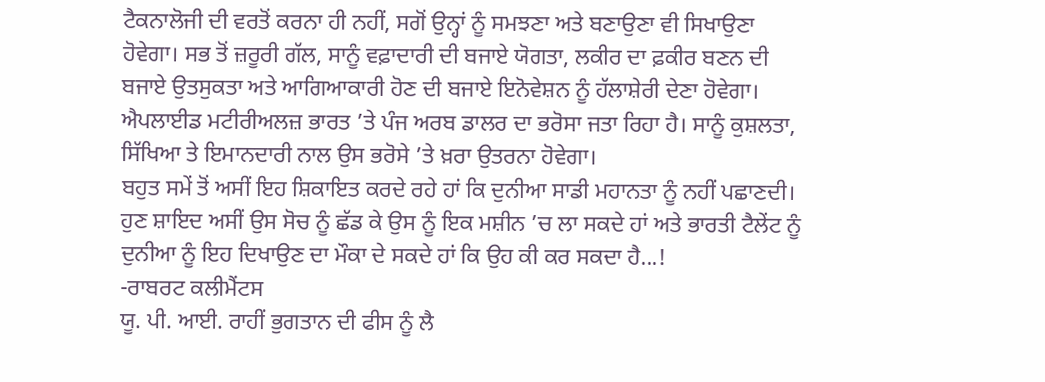ਟੈਕਨਾਲੋਜੀ ਦੀ ਵਰਤੋਂ ਕਰਨਾ ਹੀ ਨਹੀਂ, ਸਗੋਂ ਉਨ੍ਹਾਂ ਨੂੰ ਸਮਝਣਾ ਅਤੇ ਬਣਾਉਣਾ ਵੀ ਸਿਖਾਉਣਾ ਹੋਵੇਗਾ। ਸਭ ਤੋਂ ਜ਼ਰੂਰੀ ਗੱਲ, ਸਾਨੂੰ ਵਫ਼ਾਦਾਰੀ ਦੀ ਬਜਾਏ ਯੋਗਤਾ, ਲਕੀਰ ਦਾ ਫ਼ਕੀਰ ਬਣਨ ਦੀ ਬਜਾਏ ਉਤਸੁਕਤਾ ਅਤੇ ਆਗਿਆਕਾਰੀ ਹੋਣ ਦੀ ਬਜਾਏ ਇਨੋਵੇਸ਼ਨ ਨੂੰ ਹੱਲਾਸ਼ੇਰੀ ਦੇਣਾ ਹੋਵੇਗਾ। ਐਪਲਾਈਡ ਮਟੀਰੀਅਲਜ਼ ਭਾਰਤ ’ਤੇ ਪੰਜ ਅਰਬ ਡਾਲਰ ਦਾ ਭਰੋਸਾ ਜਤਾ ਰਿਹਾ ਹੈ। ਸਾਨੂੰ ਕੁਸ਼ਲਤਾ, ਸਿੱਖਿਆ ਤੇ ਇਮਾਨਦਾਰੀ ਨਾਲ ਉਸ ਭਰੋਸੇ ’ਤੇ ਖ਼ਰਾ ਉਤਰਨਾ ਹੋਵੇਗਾ।
ਬਹੁਤ ਸਮੇਂ ਤੋਂ ਅਸੀਂ ਇਹ ਸ਼ਿਕਾਇਤ ਕਰਦੇ ਰਹੇ ਹਾਂ ਕਿ ਦੁਨੀਆ ਸਾਡੀ ਮਹਾਨਤਾ ਨੂੰ ਨਹੀਂ ਪਛਾਣਦੀ।
ਹੁਣ ਸ਼ਾਇਦ ਅਸੀਂ ਉਸ ਸੋਚ ਨੂੰ ਛੱਡ ਕੇ ਉਸ ਨੂੰ ਇਕ ਮਸ਼ੀਨ ’ਚ ਲਾ ਸਕਦੇ ਹਾਂ ਅਤੇ ਭਾਰਤੀ ਟੈਲੇਂਟ ਨੂੰ ਦੁਨੀਆ ਨੂੰ ਇਹ ਦਿਖਾਉਣ ਦਾ ਮੌਕਾ ਦੇ ਸਕਦੇ ਹਾਂ ਕਿ ਉਹ ਕੀ ਕਰ ਸਕਦਾ ਹੈ...!
-ਰਾਬਰਟ ਕਲੀਮੈਂਟਸ
ਯੂ. ਪੀ. ਆਈ. ਰਾਹੀਂ ਭੁਗਤਾਨ ਦੀ ਫੀਸ ਨੂੰ ਲੈ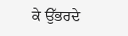ਕੇ ਉੱਭਰਦੇ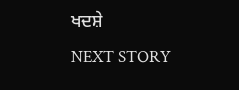ਖਦਸ਼ੇ
NEXT STORY